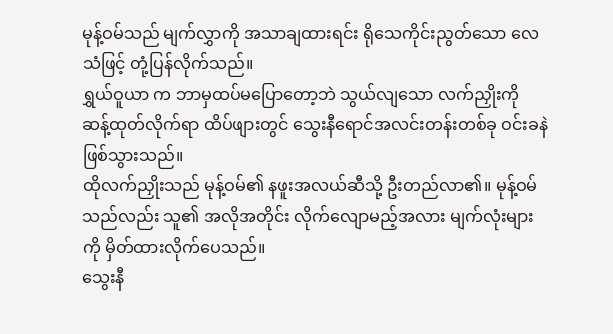မုန့်ဝမ်သည် မျက်လွှာကို အသာချထားရင်း ရိုသေကိုင်းညွတ်သော လေသံဖြင့် တုံ့ပြန်လိုက်သည်။
ရွှယ်ဝူယာ က ဘာမှထပ်မပြောတော့ဘဲ သွယ်လျသော လက်ညှိုးကို ဆန့်ထုတ်လိုက်ရာ ထိပ်ဖျားတွင် သွေးနီရောင်အလင်းတန်းတစ်ခု ဝင်းခနဲ ဖြစ်သွားသည်။
ထိုလက်ညှိုးသည် မုန့်ဝမ်၏ နဖူးအလယ်ဆီသို့ ဦးတည်လာ၏။ မုန့်ဝမ်သည်လည်း သူ၏ အလိုအတိုင်း လိုက်လျောမည့်အလား မျက်လုံးများကို မှိတ်ထားလိုက်ပေသည်။
သွေးနီ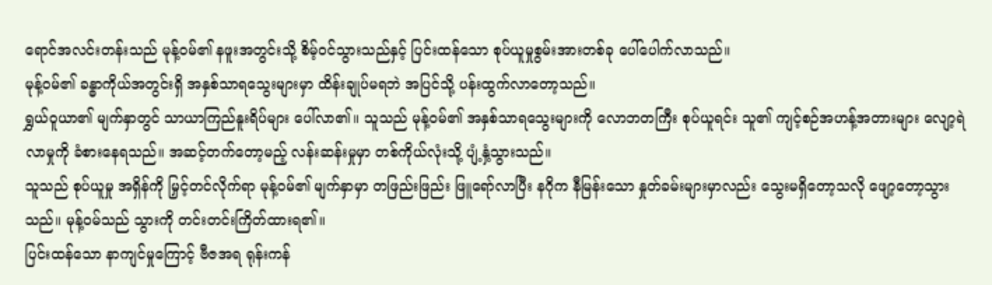ရောင်အလင်းတန်းသည် မုန့်ဝမ်၏ နဖူးအတွင်းသို့ စိမ့်ဝင်သွားသည်နှင့် ပြင်းထန်သော စုပ်ယူမှုစွမ်းအားတစ်ခု ပေါ်ပေါက်လာသည်။
မုန့်ဝမ်၏ ခန္ဓာကိုယ်အတွင်းရှိ အနှစ်သာရသွေးများမှာ ထိန်းချုပ်မရဘဲ အပြင်သို့ ပန်းထွက်လာတော့သည်။
ရွှယ်ဝူယာ၏ မျက်နှာတွင် သာယာကြည်နူးရိပ်များ ပေါ်လာ၏။ သူသည် မုန့်ဝမ်၏ အနှစ်သာရသွေးများကို လောဘတကြီး စုပ်ယူရင်း သူ၏ ကျင့်စဉ်အဟန့်အတားများ လျော့ရဲလာမှုကို ခံစားနေရသည်။ အဆင့်တက်တော့မည့် လန်းဆန်းမှုမှာ တစ်ကိုယ်လုံးသို့ ပျံ့နှံ့သွားသည်။
သူသည် စုပ်ယူမှု အရှိန်ကို မြှင့်တင်လိုက်ရာ မုန့်ဝမ်၏ မျက်နှာမှာ တဖြည်းဖြည်း ဖြူရော်လာပြီး နဂိုက နီမြန်းသော နှုတ်ခမ်းများမှာလည်း သွေးမရှိတော့သလို ဖျော့တော့သွားသည်။ မုန့်ဝမ်သည် သွားကို တင်းတင်းကြိတ်ထားရ၏။
ပြင်းထန်သော နာကျင်မှုကြောင့် ဗီဇအရ ရုန်းကန်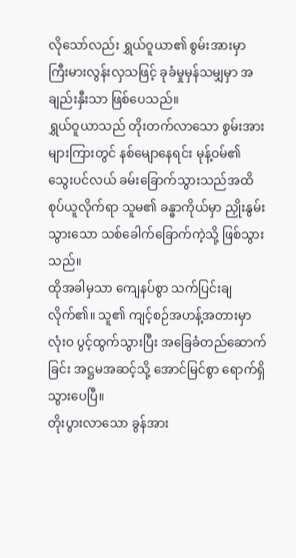လိုသော်လည်း ရွှယ်ဝူယာ၏ စွမ်းအားမှာ ကြီးမားလွန်းလှသဖြင့် ခုခံမှုမှန်သမျှမှာ အချည်းနှီးသာ ဖြစ်ပေသည်။
ရွှယ်ဝူယာသည် တိုးတက်လာသော စွမ်းအားများကြားတွင် နစ်မျောနေရင်း မုန့်ဝမ်၏ သွေးပင်လယ် ခမ်းခြောက်သွားသည်အထိ စုပ်ယူလိုက်ရာ သူမ၏ ခန္ဓာကိုယ်မှာ ညှိုးနွမ်းသွားသော သစ်ခေါက်ခြောက်ကဲ့သို့ ဖြစ်သွားသည်။
ထိုအခါမှသာ ကျေနပ်စွာ သက်ပြင်းချလိုက်၏။ သူ၏ ကျင့်စဉ်အဟန့်အတားမှာ လုံးဝ ပွင့်ထွက်သွားပြီး အခြေခံတည်ဆောက်ခြင်း အဋ္ဌမအဆင့်သို့ အောင်မြင်စွာ ရောက်ရှိသွားပေပြီ။
တိုးပွားလာသော ခွန်အား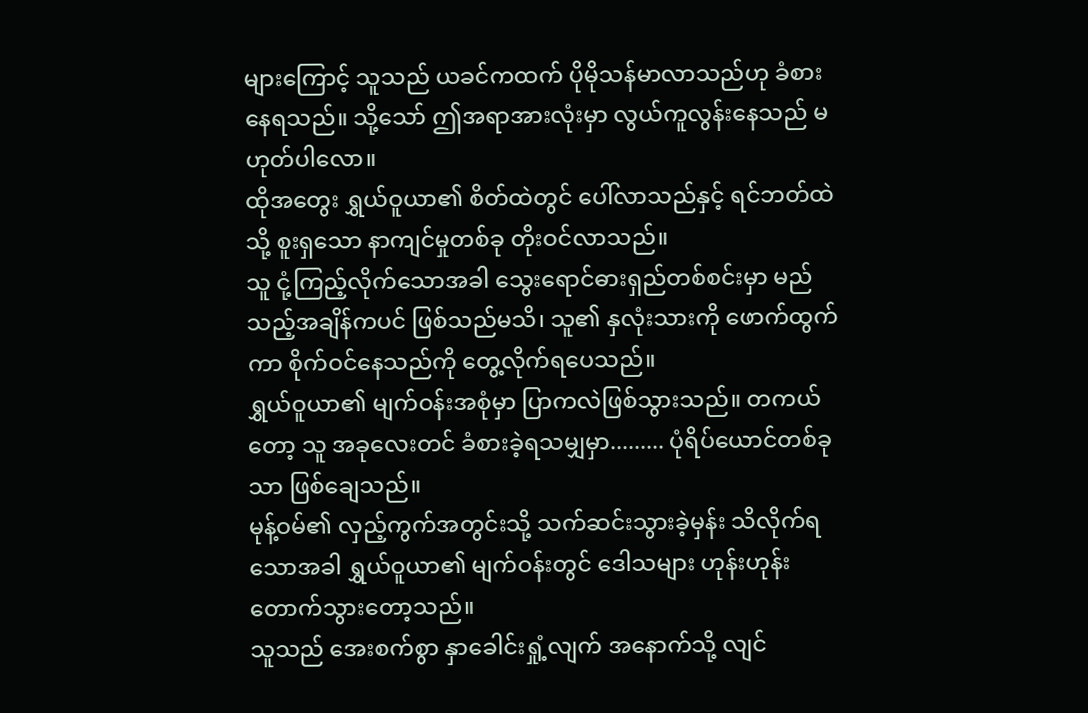များကြောင့် သူသည် ယခင်ကထက် ပိုမိုသန်မာလာသည်ဟု ခံစားနေရသည်။ သို့သော် ဤအရာအားလုံးမှာ လွယ်ကူလွန်းနေသည် မဟုတ်ပါလော။
ထိုအတွေး ရွှယ်ဝူယာ၏ စိတ်ထဲတွင် ပေါ်လာသည်နှင့် ရင်ဘတ်ထဲသို့ စူးရှသော နာကျင်မှုတစ်ခု တိုးဝင်လာသည်။
သူ ငုံ့ကြည့်လိုက်သောအခါ သွေးရောင်ဓားရှည်တစ်စင်းမှာ မည်သည့်အချိန်ကပင် ဖြစ်သည်မသိ၊ သူ၏ နှလုံးသားကို ဖောက်ထွက်ကာ စိုက်ဝင်နေသည်ကို တွေ့လိုက်ရပေသည်။
ရွှယ်ဝူယာ၏ မျက်ဝန်းအစုံမှာ ပြာကလဲဖြစ်သွားသည်။ တကယ်တော့ သူ အခုလေးတင် ခံစားခဲ့ရသမျှမှာ......... ပုံရိပ်ယောင်တစ်ခုသာ ဖြစ်ချေသည်။
မုန့်ဝမ်၏ လှည့်ကွက်အတွင်းသို့ သက်ဆင်းသွားခဲ့မှန်း သိလိုက်ရသောအခါ ရွှယ်ဝူယာ၏ မျက်ဝန်းတွင် ဒေါသများ ဟုန်းဟုန်းတောက်သွားတော့သည်။
သူသည် အေးစက်စွာ နှာခေါင်းရှုံ့လျက် အနောက်သို့ လျင်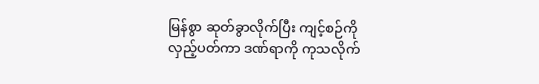မြန်စွာ ဆုတ်ခွာလိုက်ပြီး ကျင့်စဉ်ကို လှည့်ပတ်ကာ ဒဏ်ရာကို ကုသလိုက်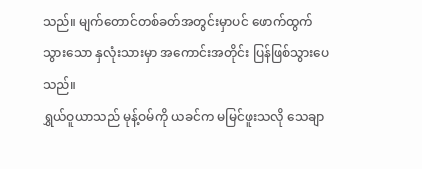သည်။ မျက်တောင်တစ်ခတ်အတွင်းမှာပင် ဖောက်ထွက်သွားသော နှလုံးသားမှာ အကောင်းအတိုင်း ပြန်ဖြစ်သွားပေသည်။
ရွှယ်ဝူယာသည် မုန့်ဝမ်ကို ယခင်က မမြင်ဖူးသလို သေချာ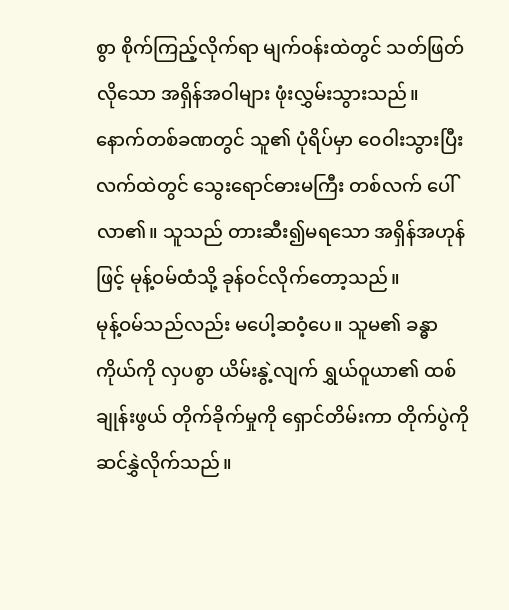စွာ စိုက်ကြည့်လိုက်ရာ မျက်ဝန်းထဲတွင် သတ်ဖြတ်လိုသော အရှိန်အဝါများ ဖုံးလွှမ်းသွားသည်။
နောက်တစ်ခဏတွင် သူ၏ ပုံရိပ်မှာ ဝေဝါးသွားပြီး လက်ထဲတွင် သွေးရောင်ဓားမကြီး တစ်လက် ပေါ်လာ၏။ သူသည် တားဆီး၍မရသော အရှိန်အဟုန်ဖြင့် မုန့်ဝမ်ထံသို့ ခုန်ဝင်လိုက်တော့သည်။
မုန့်ဝမ်သည်လည်း မပေါ့ဆဝံ့ပေ။ သူမ၏ ခန္ဓာကိုယ်ကို လှပစွာ ယိမ်းနွဲ့လျက် ရွှယ်ဝူယာ၏ ထစ်ချုန်းဖွယ် တိုက်ခိုက်မှုကို ရှောင်တိမ်းကာ တိုက်ပွဲကို ဆင်နွှဲလိုက်သည်။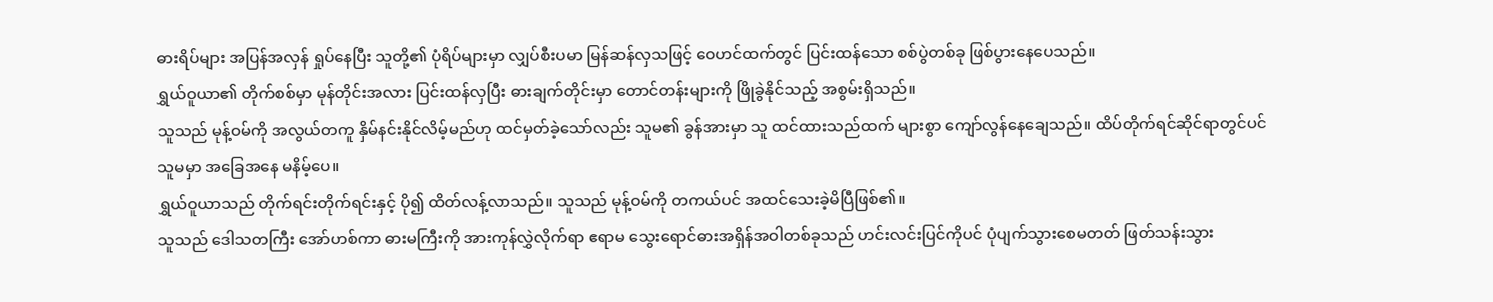ဓားရိပ်များ အပြန်အလှန် ရှုပ်နေပြီး သူတို့၏ ပုံရိပ်များမှာ လျှပ်စီးပမာ မြန်ဆန်လှသဖြင့် ဝေဟင်ထက်တွင် ပြင်းထန်သော စစ်ပွဲတစ်ခု ဖြစ်ပွားနေပေသည်။
ရွှယ်ဝူယာ၏ တိုက်စစ်မှာ မုန်တိုင်းအလား ပြင်းထန်လှပြီး ဓားချက်တိုင်းမှာ တောင်တန်းများကို ဖြိုခွဲနိုင်သည့် အစွမ်းရှိသည်။
သူသည် မုန့်ဝမ်ကို အလွယ်တကူ နှိမ်နင်းနိုင်လိမ့်မည်ဟု ထင်မှတ်ခဲ့သော်လည်း သူမ၏ ခွန်အားမှာ သူ ထင်ထားသည်ထက် များစွာ ကျော်လွန်နေချေသည်။ ထိပ်တိုက်ရင်ဆိုင်ရာတွင်ပင် သူမမှာ အခြေအနေ မနိမ့်ပေ။
ရွှယ်ဝူယာသည် တိုက်ရင်းတိုက်ရင်းနှင့် ပို၍ ထိတ်လန့်လာသည်။ သူသည် မုန့်ဝမ်ကို တကယ်ပင် အထင်သေးခဲ့မိပြီဖြစ်၏။
သူသည် ဒေါသတကြီး အော်ဟစ်ကာ ဓားမကြီးကို အားကုန်လွှဲလိုက်ရာ ဧရာမ သွေးရောင်ဓားအရှိန်အဝါတစ်ခုသည် ဟင်းလင်းပြင်ကိုပင် ပုံပျက်သွားစေမတတ် ဖြတ်သန်းသွား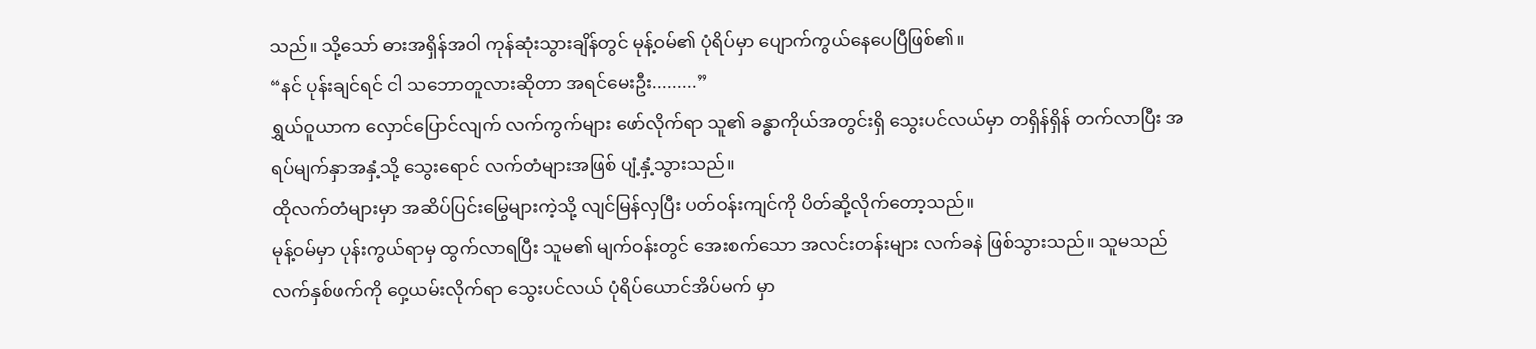သည်။ သို့သော် ဓားအရှိန်အဝါ ကုန်ဆုံးသွားချိန်တွင် မုန့်ဝမ်၏ ပုံရိပ်မှာ ပျောက်ကွယ်နေပေပြီဖြစ်၏။
“နင် ပုန်းချင်ရင် ငါ သဘောတူလားဆိုတာ အရင်မေးဦး.........”
ရွှယ်ဝူယာက လှောင်ပြောင်လျက် လက်ကွက်များ ဖော်လိုက်ရာ သူ၏ ခန္ဓာကိုယ်အတွင်းရှိ သွေးပင်လယ်မှာ တရှိန်ရှိန် တက်လာပြီး အရပ်မျက်နှာအနှံ့သို့ သွေးရောင် လက်တံများအဖြစ် ပျံ့နှံ့သွားသည်။
ထိုလက်တံများမှာ အဆိပ်ပြင်းမြွေများကဲ့သို့ လျင်မြန်လှပြီး ပတ်ဝန်းကျင်ကို ပိတ်ဆို့လိုက်တော့သည်။
မုန့်ဝမ်မှာ ပုန်းကွယ်ရာမှ ထွက်လာရပြီး သူမ၏ မျက်ဝန်းတွင် အေးစက်သော အလင်းတန်းများ လက်ခနဲ ဖြစ်သွားသည်။ သူမသည် လက်နှစ်ဖက်ကို ဝှေ့ယမ်းလိုက်ရာ သွေးပင်လယ် ပုံရိပ်ယောင်အိပ်မက် မှာ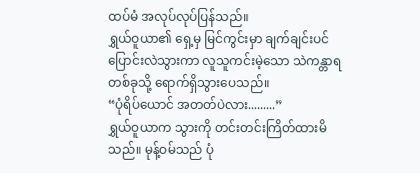ထပ်မံ အလုပ်လုပ်ပြန်သည်။
ရွှယ်ဝူယာ၏ ရှေ့မှ မြင်ကွင်းမှာ ချက်ချင်းပင် ပြောင်းလဲသွားကာ လူသူကင်းမဲ့သော သဲကန္တာရတစ်ခုသို့ ရောက်ရှိသွားပေသည်။
“ပုံရိပ်ယောင် အတတ်ပဲလား.........”
ရွှယ်ဝူယာက သွားကို တင်းတင်းကြိတ်ထားမိသည်။ မုန့်ဝမ်သည် ပုံ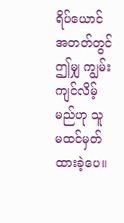ရိပ်ယောင်အတတ်တွင် ဤမျှ ကျွမ်းကျင်လိမ့်မည်ဟု သူ မထင်မှတ်ထားခဲ့ပေ။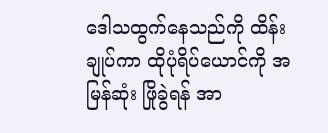ဒေါသထွက်နေသည်ကို ထိန်းချုပ်ကာ ထိုပုံရိပ်ယောင်ကို အမြန်ဆုံး ဖြိုခွဲရန် အာ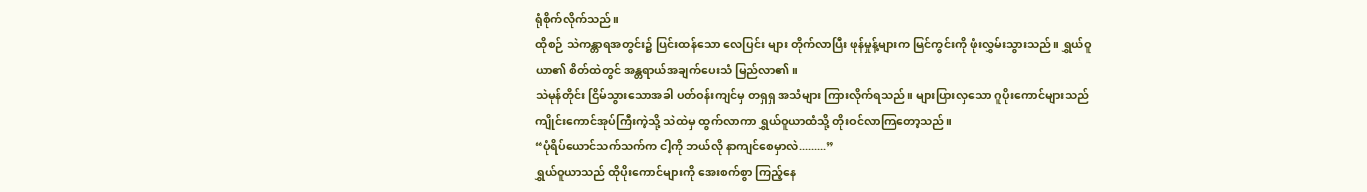ရုံစိုက်လိုက်သည်။
ထိုစဉ် သဲကန္တာရအတွင်း၌ ပြင်းထန်သော လေပြင်း များ တိုက်လာပြီး ဖုန်မှုန့်များက မြင်ကွင်းကို ဖုံးလွှမ်းသွားသည်။ ရွှယ်ဝူယာ၏ စိတ်ထဲတွင် အန္တရာယ်အချက်ပေးသံ မြည်လာ၏။
သဲမုန်တိုင်း ငြိမ်သွားသောအခါ ပတ်ဝန်းကျင်မှ တရှရှ အသံများ ကြားလိုက်ရသည်။ များပြားလှသော ဂူပိုးကောင်များသည် ကျိုင်းကောင်အုပ်ကြီးကဲ့သို့ သဲထဲမှ ထွက်လာကာ ရွှယ်ဝူယာထံသို့ တိုးဝင်လာကြတော့သည်။
“ပုံရိပ်ယောင်သက်သက်က ငါ့ကို ဘယ်လို နာကျင်စေမှာလဲ.........”
ရွှယ်ဝူယာသည် ထိုပိုးကောင်များကို အေးစက်စွာ ကြည့်နေ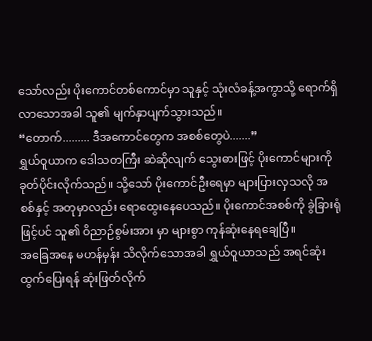သော်လည်း ပိုးကောင်တစ်ကောင်မှာ သူနှင့် သုံးလံခန့်အကွာသို့ ရောက်ရှိလာသောအခါ သူ၏ မျက်နှာပျက်သွားသည်။
“တောက်......... ဒီအကောင်တွေက အစစ်တွေပဲ.......”
ရွှယ်ဝူယာက ဒေါသတကြီး ဆဲဆိုလျက် သွေးဓားဖြင့် ပိုးကောင်များကို ခုတ်ပိုင်းလိုက်သည်။ သို့သော် ပိုးကောင်ဦးရေမှာ များပြားလှသလို အစစ်နှင့် အတုမှာလည်း ရောထွေးနေပေသည်။ ပိုးကောင်အစစ်ကို ခွဲခြားရုံဖြင့်ပင် သူ၏ ဝိညာဉ်စွမ်းအား မှာ များစွာ ကုန်ဆုံးနေရချေပြီ။
အခြေအနေ မဟန်မှန်း သိလိုက်သောအခါ ရွှယ်ဝူယာသည် အရင်ဆုံး ထွက်ပြေးရန် ဆုံးဖြတ်လိုက်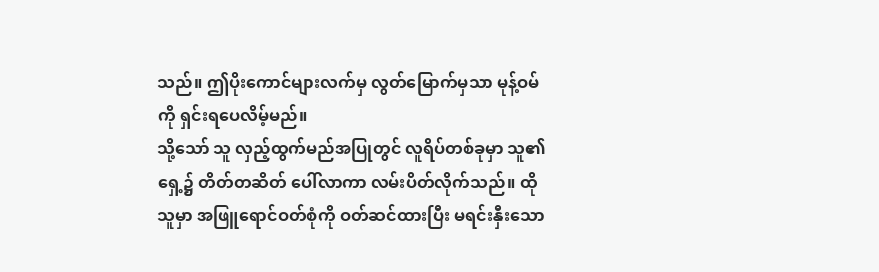သည်။ ဤပိုးကောင်များလက်မှ လွတ်မြောက်မှသာ မုန့်ဝမ်ကို ရှင်းရပေလိမ့်မည်။
သို့သော် သူ လှည့်ထွက်မည်အပြုတွင် လူရိပ်တစ်ခုမှာ သူ၏ ရှေ့၌ တိတ်တဆိတ် ပေါ်လာကာ လမ်းပိတ်လိုက်သည်။ ထိုသူမှာ အဖြူရောင်ဝတ်စုံကို ဝတ်ဆင်ထားပြီး မရင်းနှီးသော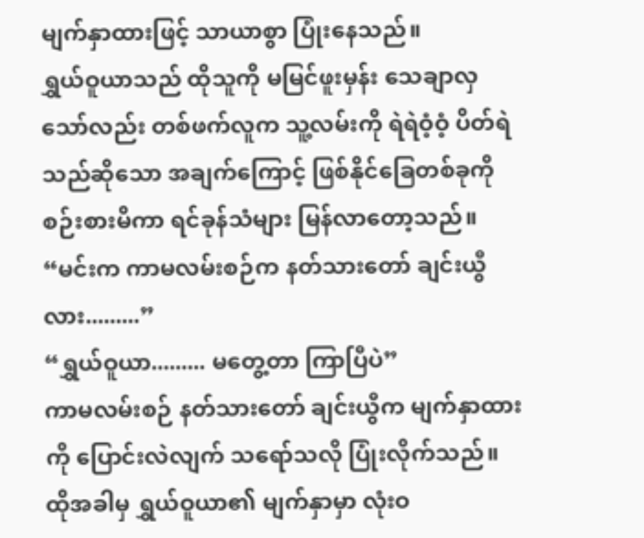မျက်နှာထားဖြင့် သာယာစွာ ပြုံးနေသည်။
ရွှယ်ဝူယာသည် ထိုသူကို မမြင်ဖူးမှန်း သေချာလှသော်လည်း တစ်ဖက်လူက သူ့လမ်းကို ရဲရဲဝံ့ဝံ့ ပိတ်ရဲသည်ဆိုသော အချက်ကြောင့် ဖြစ်နိုင်ခြေတစ်ခုကို စဉ်းစားမိကာ ရင်ခုန်သံများ မြန်လာတော့သည်။
“မင်းက ကာမလမ်းစဉ်က နတ်သားတော် ချင်းယွီ လား.........”
“ရွှယ်ဝူယာ......... မတွေ့တာ ကြာပြီပဲ”
ကာမလမ်းစဉ် နတ်သားတော် ချင်းယွီက မျက်နှာထားကို ပြောင်းလဲလျက် သရော်သလို ပြုံးလိုက်သည်။ ထိုအခါမှ ရွှယ်ဝူယာ၏ မျက်နှာမှာ လုံးဝ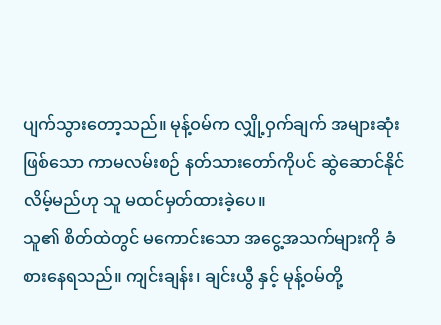ပျက်သွားတော့သည်။ မုန့်ဝမ်က လျှို့ဝှက်ချက် အများဆုံးဖြစ်သော ကာမလမ်းစဉ် နတ်သားတော်ကိုပင် ဆွဲဆောင်နိုင်လိမ့်မည်ဟု သူ မထင်မှတ်ထားခဲ့ပေ။
သူ၏ စိတ်ထဲတွင် မကောင်းသော အငွေ့အသက်များကို ခံစားနေရသည်။ ကျင်းချန်း၊ ချင်းယွီ နှင့် မုန့်ဝမ်တို့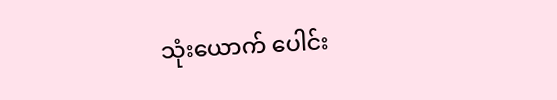သုံးယောက် ပေါင်း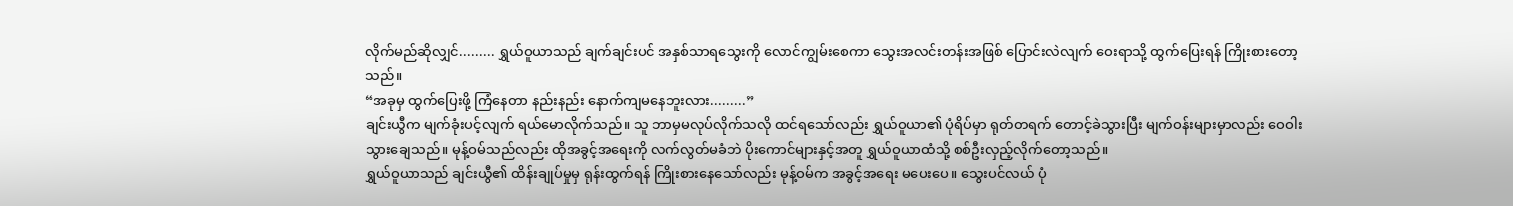လိုက်မည်ဆိုလျှင်......... ရွှယ်ဝူယာသည် ချက်ချင်းပင် အနှစ်သာရသွေးကို လောင်ကျွမ်းစေကာ သွေးအလင်းတန်းအဖြစ် ပြောင်းလဲလျက် ဝေးရာသို့ ထွက်ပြေးရန် ကြိုးစားတော့သည်။
“အခုမှ ထွက်ပြေးဖို့ ကြံနေတာ နည်းနည်း နောက်ကျမနေဘူးလား.........”
ချင်းယွီက မျက်ခုံးပင့်လျက် ရယ်မောလိုက်သည်။ သူ ဘာမှမလုပ်လိုက်သလို ထင်ရသော်လည်း ရွှယ်ဝူယာ၏ ပုံရိပ်မှာ ရုတ်တရက် တောင့်ခဲသွားပြီး မျက်ဝန်းများမှာလည်း ဝေဝါးသွားချေသည်။ မုန့်ဝမ်သည်လည်း ထိုအခွင့်အရေးကို လက်လွတ်မခံဘဲ ပိုးကောင်များနှင့်အတူ ရွှယ်ဝူယာထံသို့ စစ်ဦးလှည့်လိုက်တော့သည်။
ရွှယ်ဝူယာသည် ချင်းယွီ၏ ထိန်းချုပ်မှုမှ ရုန်းထွက်ရန် ကြိုးစားနေသော်လည်း မုန့်ဝမ်က အခွင့်အရေး မပေးပေ။ သွေးပင်လယ် ပုံ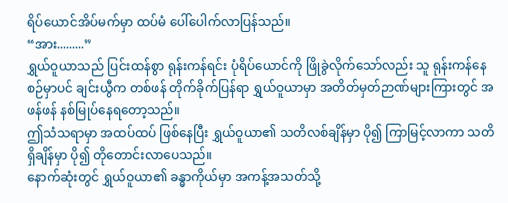ရိပ်ယောင်အိပ်မက်မှာ ထပ်မံ ပေါ်ပေါက်လာပြန်သည်။
“အား.........”
ရွှယ်ဝူယာသည် ပြင်းထန်စွာ ရုန်းကန်ရင်း ပုံရိပ်ယောင်ကို ဖြိုခွဲလိုက်သော်လည်း သူ ရုန်းကန်နေစဉ်မှာပင် ချင်းယွီက တစ်ဖန် တိုက်ခိုက်ပြန်ရာ ရွှယ်ဝူယာမှာ အတိတ်မှတ်ဉာဏ်များကြားတွင် အဖန်ဖန် နစ်မြုပ်နေရတော့သည်။
ဤသံသရာမှာ အထပ်ထပ် ဖြစ်နေပြီး ရွှယ်ဝူယာ၏ သတိလစ်ချိန်မှာ ပို၍ ကြာမြင့်လာကာ သတိရှိချိန်မှာ ပို၍ တိုတောင်းလာပေသည်။
နောက်ဆုံးတွင် ရွှယ်ဝူယာ၏ ခန္ဓာကိုယ်မှာ အကန့်အသတ်သို့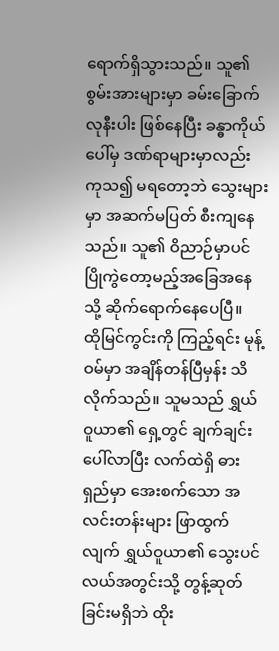ရောက်ရှိသွားသည်။ သူ၏ စွမ်းအားများမှာ ခမ်းခြောက်လုနီးပါး ဖြစ်နေပြီး ခန္ဓာကိုယ်ပေါ်မှ ဒဏ်ရာများမှာလည်း ကုသ၍ မရတော့ဘဲ သွေးများမှာ အဆက်မပြတ် စီးကျနေသည်။ သူ၏ ဝိညာဉ်မှာပင် ပြိုကွဲတော့မည့်အခြေအနေသို့ ဆိုက်ရောက်နေပေပြီ။
ထိုမြင်ကွင်းကို ကြည့်ရင်း မုန့်ဝမ်မှာ အချိန်တန်ပြီမှန်း သိလိုက်သည်။ သူမသည် ရွှယ်ဝူယာ၏ ရှေ့တွင် ချက်ချင်း ပေါ်လာပြီး လက်ထဲရှိ ဓားရှည်မှာ အေးစက်သော အလင်းတန်းများ ဖြာထွက်လျက် ရွှယ်ဝူယာ၏ သွေးပင်လယ်အတွင်းသို့ တွန့်ဆုတ်ခြင်းမရှိဘဲ ထိုး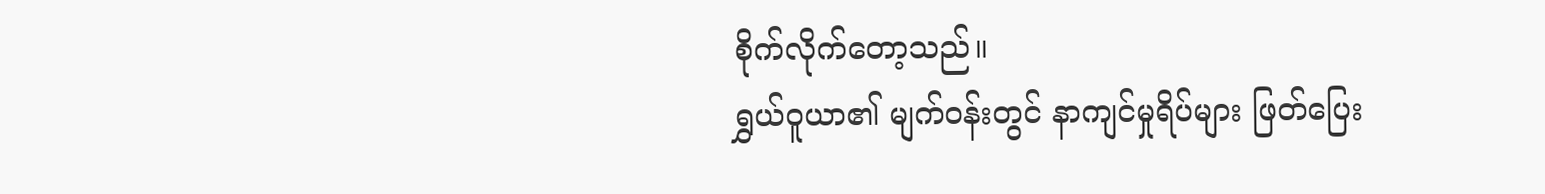စိုက်လိုက်တော့သည်။
ရွှယ်ဝူယာ၏ မျက်ဝန်းတွင် နာကျင်မှုရိပ်များ ဖြတ်ပြေး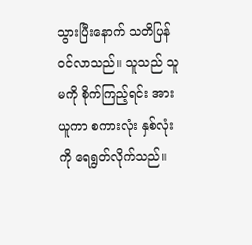သွားပြီးနောက် သတိပြန်ဝင်လာသည်။ သူသည် သူမကို စိုက်ကြည့်ရင်း အားယူကာ စကားလုံး နှစ်လုံးကို ရေရွတ်လိုက်သည်။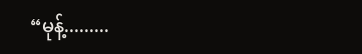“မုန့်.........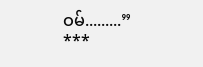ဝမ်.........”
***